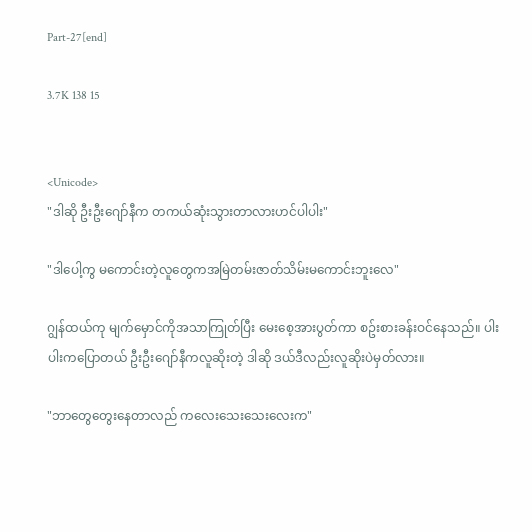Part-27[end]

3.7K 138 15


<Unicode>
"ဒါဆို ဦးဦးဂျော်နီက တကယ်ဆုံးသွားတာလားဟင်ပါပါး"

"ဒါပေါ့ကွ မကောင်းတဲ့လူတွေကအမြဲတမ်းဇာတ်သိမ်းမကောင်းဘူးလေ"

ဂျွန်ထယ်ကု မျက်မှောင်ကိုအသာကြုတ်ပြီး မေးစေ့အားပွတ်ကာ စဥ်းစားခန်းဝင်နေသည်။ ပါးပါးကပြောတယ် ဦးဦးဂျော်နီကလူဆိုးတဲ့ ဒါဆို ဒယ်ဒီလည်းလူဆိုးပဲမှတ်လား။

"ဘာတွေတွေးနေတာလည် ကလေးသေးသေးလေးက"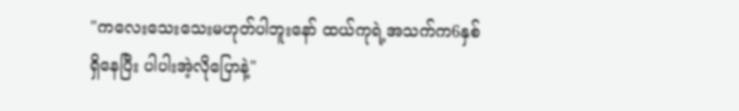"ကလေးသေးသေးမဟုတ်ပါဘူးနော် ထယ်ကုရဲ့အသက်က6နှစ်ရှိနေပြီး ပါပါးအဲ့လိုပြောနဲ့"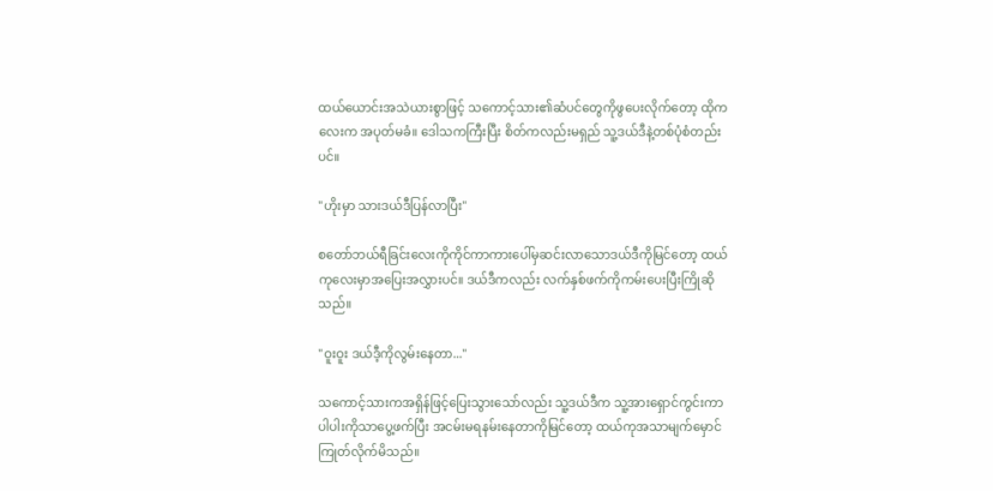ထယ်ယောင်းအသဲယားစွာဖြင့် သကောင့်သား၏ဆံပင်တွေကိုဖွပေးလိုက်တော့ ထိုကလေးက အပုတ်မခံ။ ဒေါသကကြီးပြီး စိတ်ကလည်းမရှည် သူ့ဒယ်ဒီနဲ့တစ်ပုံစံတည်းပင်။

"ဟိုးမှာ သားဒယ်ဒီပြန်လာပြီး"

စတော်ဘယ်ရီခြင်းလေးကိုကိုင်ကာကားပေါ်မှဆင်းလာသောဒယ်ဒီကိုမြင်တော့ ထယ်ကုလေးမှာအပြေးအလွှားပင်။ ဒယ်ဒီကလည်း လက်နှစ်ဖက်ကိုကမ်းပေးပြီးကြိုဆိုသည်။

"ဝူးဝူး ဒယ်ဒီ့ကိုလွမ်းနေတာ..."

သကောင့်သားကအရှိန်ဖြင့်ပြေးသွားသော်လည်း သူ့ဒယ်ဒီက သူ့အားရှောင်ကွင်းကာ ပါပါးကိုသာပွေ့ဖက်ပြီး အငမ်းမရနမ်းနေတာကိုမြင်တော့ ထယ်ကုအသာမျက်မှောင်ကြုတ်လိုက်မိသည်။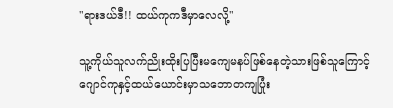"ရားဒယ်ဒီ!! ထယ်ကုကဒီမှာလေလို့"

သူ့ကိုယ်သူလက်ညိုးထိုးပြပြီးမကျေမနပ်ဖြစ်နေတဲ့သားဖြစ်သူကြောင့် ဂျောင်ကုနှင့်ထယ်ယောင်းမှာသဘောတကျပြုံး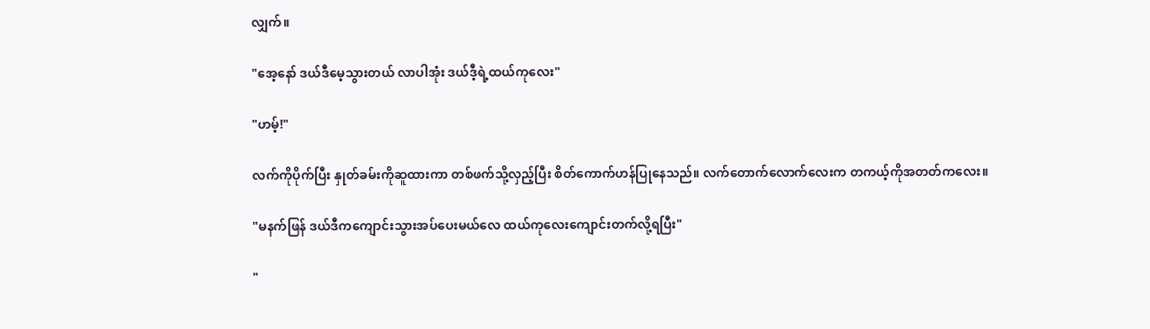လျှက်။

"အေ့နော် ဒယ်ဒီမေ့သွားတယ် လာပါအုံး ဒယ်ဒီ့ရဲ့ထယ်ကုလေး"

"ဟမ့်!"

လက်ကိုပိုက်ပြီး နှုတ်ခမ်းကိုဆူထားကာ တစ်ဖက်သို့လှည့်ပြီး စိတ်ကောက်ဟန်ပြုနေသည်။ လက်တောက်လောက်လေးက တကယ့်ကိုအတတ်ကလေး။

"မနက်ဖြန် ဒယ်ဒီကကျောင်းသွားအပ်ပေးမယ်လေ ထယ်ကုလေးကျောင်းတက်လို့ရပြီး"

"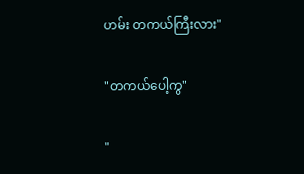ဟမ်း တကယ်ကြီးလား"

"တကယ်ပေါ့ကွ"

"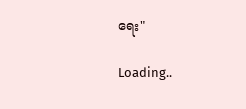ရေး"

Loading..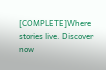[COMPLETE]Where stories live. Discover now